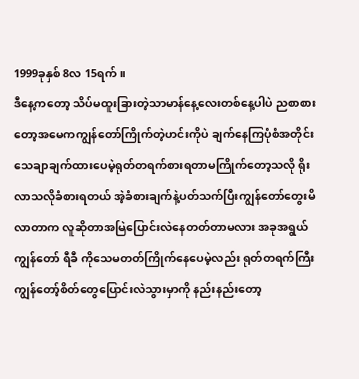1999ခုနှစ် 8လ 15ရက်။
ဒီနေ့ကတော့ သိပ်မထူးခြားတဲ့သာမာန်နေ့လေးတစ်နေ့ပါပဲ ညစာစားတော့အမေကကျွန်တော်ကြိုက်တဲ့ဟင်းကိုပဲ ချက်နေကြပုံစံအတိုင်းသေချာချက်ထားပေမဲ့ရုတ်တရက်စားရတာမကြိုက်တော့သလို ရိုးလာသလိုခံစားရတယ် အဲ့ခံစားချက်နဲ့ပတ်သက်ပြီးကျွန်တော်တွေးမိလာတာက လူဆိုတာအမြဲပြောင်းလဲနေတတ်တာမလား အခုအရွယ်ကျွန်တော် ရီခီ ကိုသေမတတ်ကြိုက်နေပေမဲ့လည်း ရုတ်တရက်ကြီးကျွန်တော့်စိတ်တွေပြောင်းလဲသွားမှာကို နည်းနည်းတော့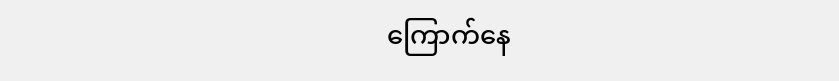ကြောက်နေ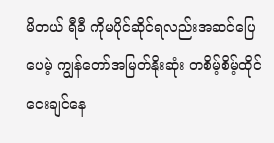မိတယ် ရီခီ ကိုမပိုင်ဆိုင်ရလည်းအဆင်ပြေပေမဲ့ ကျွန်တော်အမြတ်နိုးဆုံး တစိမ့်စိမ့်ထိုင်ငေးချင်နေ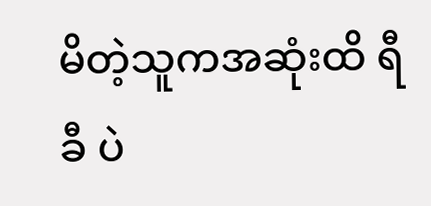မိတဲ့သူကအဆုံးထိ ရီခီ ပဲ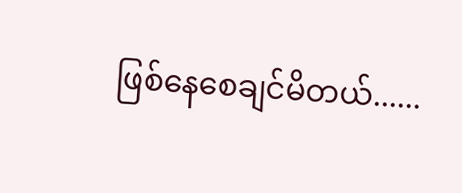ဖြစ်နေစေချင်မိတယ်......